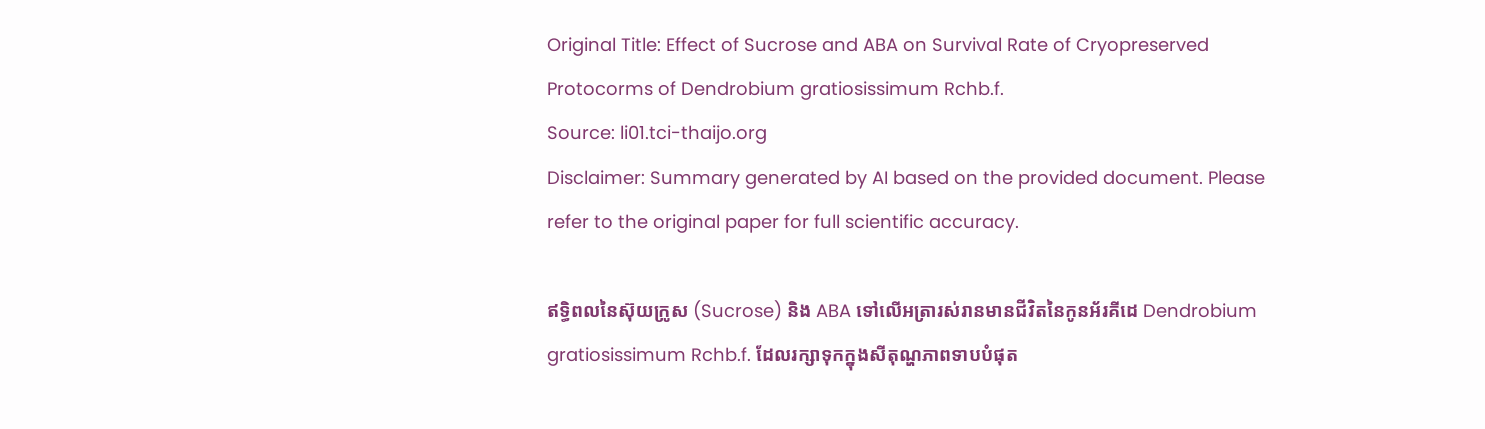Original Title: Effect of Sucrose and ABA on Survival Rate of Cryopreserved Protocorms of Dendrobium gratiosissimum Rchb.f.
Source: li01.tci-thaijo.org
Disclaimer: Summary generated by AI based on the provided document. Please refer to the original paper for full scientific accuracy.

ឥទ្ធិពលនៃស៊ុយក្រូស (Sucrose) និង ABA ទៅលើអត្រារស់រានមានជីវិតនៃកូនអ័រគីដេ Dendrobium gratiosissimum Rchb.f. ដែលរក្សាទុកក្នុងសីតុណ្ហភាពទាបបំផុត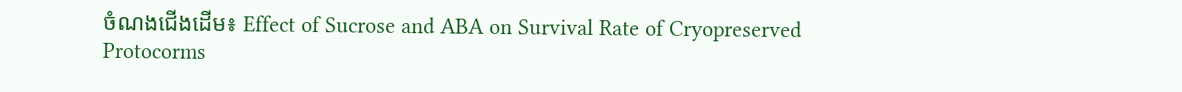ចំណងជើងដើម៖ Effect of Sucrose and ABA on Survival Rate of Cryopreserved Protocorms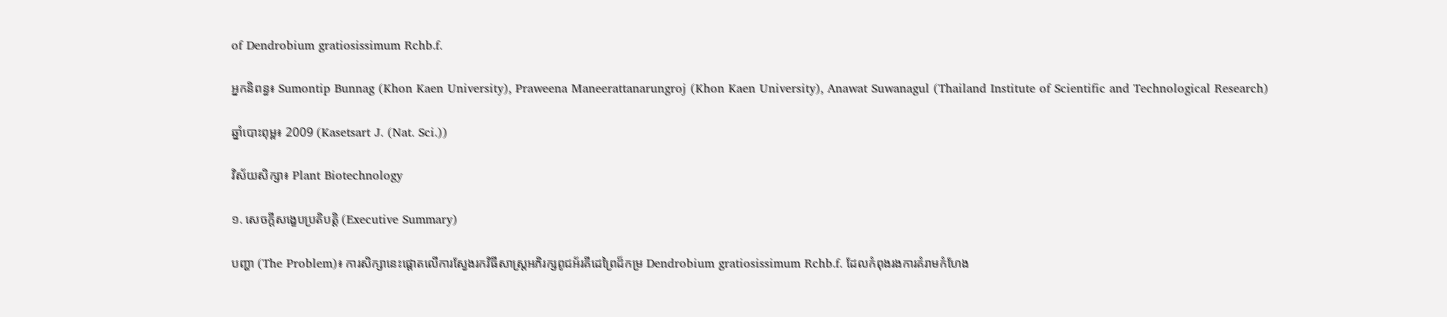of Dendrobium gratiosissimum Rchb.f.

អ្នកនិពន្ធ៖ Sumontip Bunnag (Khon Kaen University), Praweena Maneerattanarungroj (Khon Kaen University), Anawat Suwanagul (Thailand Institute of Scientific and Technological Research)

ឆ្នាំបោះពុម្ព៖ 2009 (Kasetsart J. (Nat. Sci.))

វិស័យសិក្សា៖ Plant Biotechnology

១. សេចក្តីសង្ខេបប្រតិបត្តិ (Executive Summary)

បញ្ហា (The Problem)៖ ការសិក្សានេះផ្តោតលើការស្វែងរកវិធីសាស្ត្រអភិរក្សពូជអ័រគីដេព្រៃដ៏កម្រ Dendrobium gratiosissimum Rchb.f. ដែលកំពុងរងការគំរាមកំហែង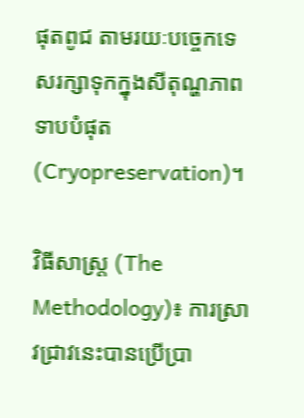ផុតពូជ តាមរយៈបច្ចេកទេសរក្សាទុកក្នុងសីតុណ្ហភាពទាបបំផុត (Cryopreservation)។

វិធីសាស្ត្រ (The Methodology)៖ ការស្រាវជ្រាវនេះបានប្រើប្រា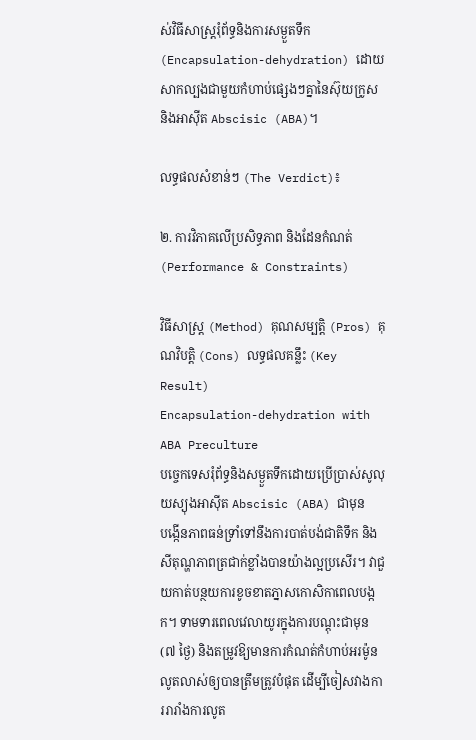ស់វិធីសាស្ត្ររុំព័ទ្ធនិងការសម្ងួតទឹក (Encapsulation-dehydration) ដោយសាកល្បងជាមួយកំហាប់ផ្សេងៗគ្នានៃស៊ុយក្រូស និងអាស៊ីត Abscisic (ABA)។

លទ្ធផលសំខាន់ៗ (The Verdict)៖

២. ការវិភាគលើប្រសិទ្ធភាព និងដែនកំណត់ (Performance & Constraints)

វិធីសាស្ត្រ (Method) គុណសម្បត្តិ (Pros) គុណវិបត្តិ (Cons) លទ្ធផលគន្លឹះ (Key Result)
Encapsulation-dehydration with ABA Preculture
បច្ចេកទេសរុំព័ទ្ធនិងសម្ងួតទឹកដោយប្រើប្រាស់សូលុយស្យុងអាស៊ីត Abscisic (ABA) ជាមុន
បង្កើនភាពធន់ទ្រាំទៅនឹងការបាត់បង់ជាតិទឹក និងសីតុណ្ហភាពត្រជាក់ខ្លាំងបានយ៉ាងល្អប្រសើរ។ វាជួយកាត់បន្ថយការខូចខាតភ្នាសកោសិកាពេលបង្កក។ ទាមទារពេលវេលាយូរក្នុងការបណ្ដុះជាមុន (៧ ថ្ងៃ) និងតម្រូវឱ្យមានការកំណត់កំហាប់អរម៉ូនលូតលាស់ឲ្យបានត្រឹមត្រូវបំផុត ដើម្បីចៀសវាងការរារាំងការលូត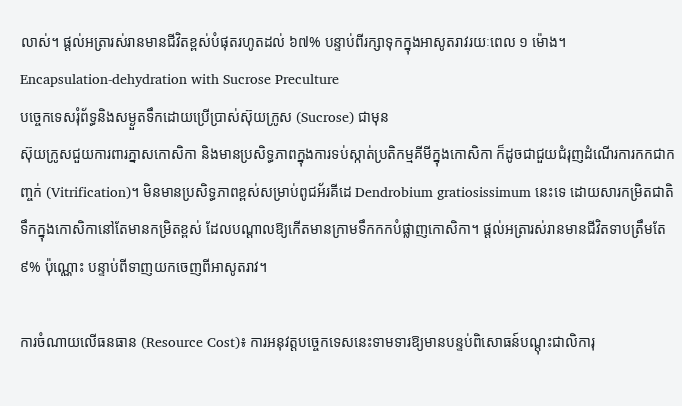លាស់។ ផ្តល់អត្រារស់រានមានជីវិតខ្ពស់បំផុតរហូតដល់ ៦៧% បន្ទាប់ពីរក្សាទុកក្នុងអាសូតរាវរយៈពេល ១ ម៉ោង។
Encapsulation-dehydration with Sucrose Preculture
បច្ចេកទេសរុំព័ទ្ធនិងសម្ងួតទឹកដោយប្រើប្រាស់ស៊ុយក្រូស (Sucrose) ជាមុន
ស៊ុយក្រូសជួយការពារភ្នាសកោសិកា និងមានប្រសិទ្ធភាពក្នុងការទប់ស្កាត់ប្រតិកម្មគីមីក្នុងកោសិកា ក៏ដូចជាជួយជំរុញដំណើរការកកជាកញ្ចក់ (Vitrification)។ មិនមានប្រសិទ្ធភាពខ្ពស់សម្រាប់ពូជអ័រគីដេ Dendrobium gratiosissimum នេះទេ ដោយសារកម្រិតជាតិទឹកក្នុងកោសិកានៅតែមានកម្រិតខ្ពស់ ដែលបណ្តាលឱ្យកើតមានក្រាមទឹកកកបំផ្លាញកោសិកា។ ផ្តល់អត្រារស់រានមានជីវិតទាបត្រឹមតែ ៩% ប៉ុណ្ណោះ បន្ទាប់ពីទាញយកចេញពីអាសូតរាវ។

ការចំណាយលើធនធាន (Resource Cost)៖ ការអនុវត្តបច្ចេកទេសនេះទាមទារឱ្យមានបន្ទប់ពិសោធន៍បណ្ដុះជាលិការុ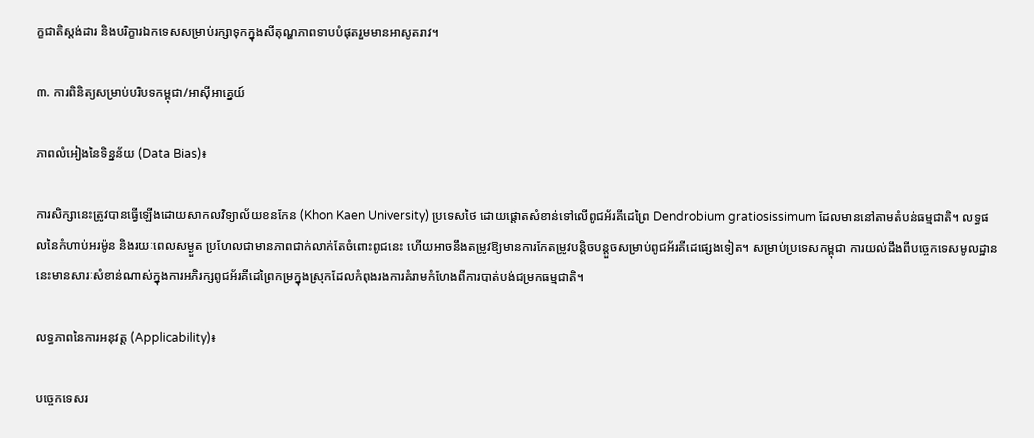ក្ខជាតិស្តង់ដារ និងបរិក្ខារឯកទេសសម្រាប់រក្សាទុកក្នុងសីតុណ្ហភាពទាបបំផុតរួមមានអាសូតរាវ។

៣. ការពិនិត្យសម្រាប់បរិបទកម្ពុជា/អាស៊ីអាគ្នេយ៍

ភាពលំអៀងនៃទិន្នន័យ (Data Bias)៖

ការសិក្សានេះត្រូវបានធ្វើឡើងដោយសាកលវិទ្យាល័យខនកែន (Khon Kaen University) ប្រទេសថៃ ដោយផ្តោតសំខាន់ទៅលើពូជអ័រគីដេព្រៃ Dendrobium gratiosissimum ដែលមាននៅតាមតំបន់ធម្មជាតិ។ លទ្ធផលនៃកំហាប់អរម៉ូន និងរយៈពេលសម្ងួត ប្រហែលជាមានភាពជាក់លាក់តែចំពោះពូជនេះ ហើយអាចនឹងតម្រូវឱ្យមានការកែតម្រូវបន្តិចបន្តួចសម្រាប់ពូជអ័រគីដេផ្សេងទៀត។ សម្រាប់ប្រទេសកម្ពុជា ការយល់ដឹងពីបច្ចេកទេសមូលដ្ឋាននេះមានសារៈសំខាន់ណាស់ក្នុងការអភិរក្សពូជអ័រគីដេព្រៃកម្រក្នុងស្រុកដែលកំពុងរងការគំរាមកំហែងពីការបាត់បង់ជម្រកធម្មជាតិ។

លទ្ធភាពនៃការអនុវត្ត (Applicability)៖

បច្ចេកទេសរ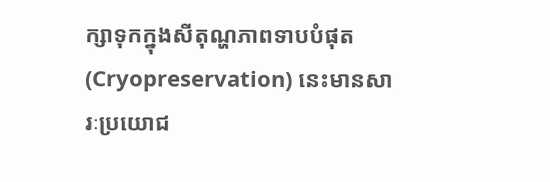ក្សាទុកក្នុងសីតុណ្ហភាពទាបបំផុត (Cryopreservation) នេះមានសារៈប្រយោជ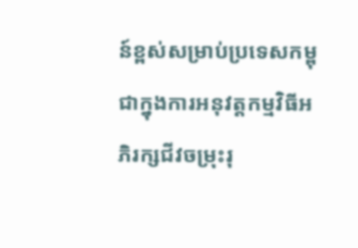ន៍ខ្ពស់សម្រាប់ប្រទេសកម្ពុជាក្នុងការអនុវត្តកម្មវិធីអភិរក្សជីវចម្រុះរុ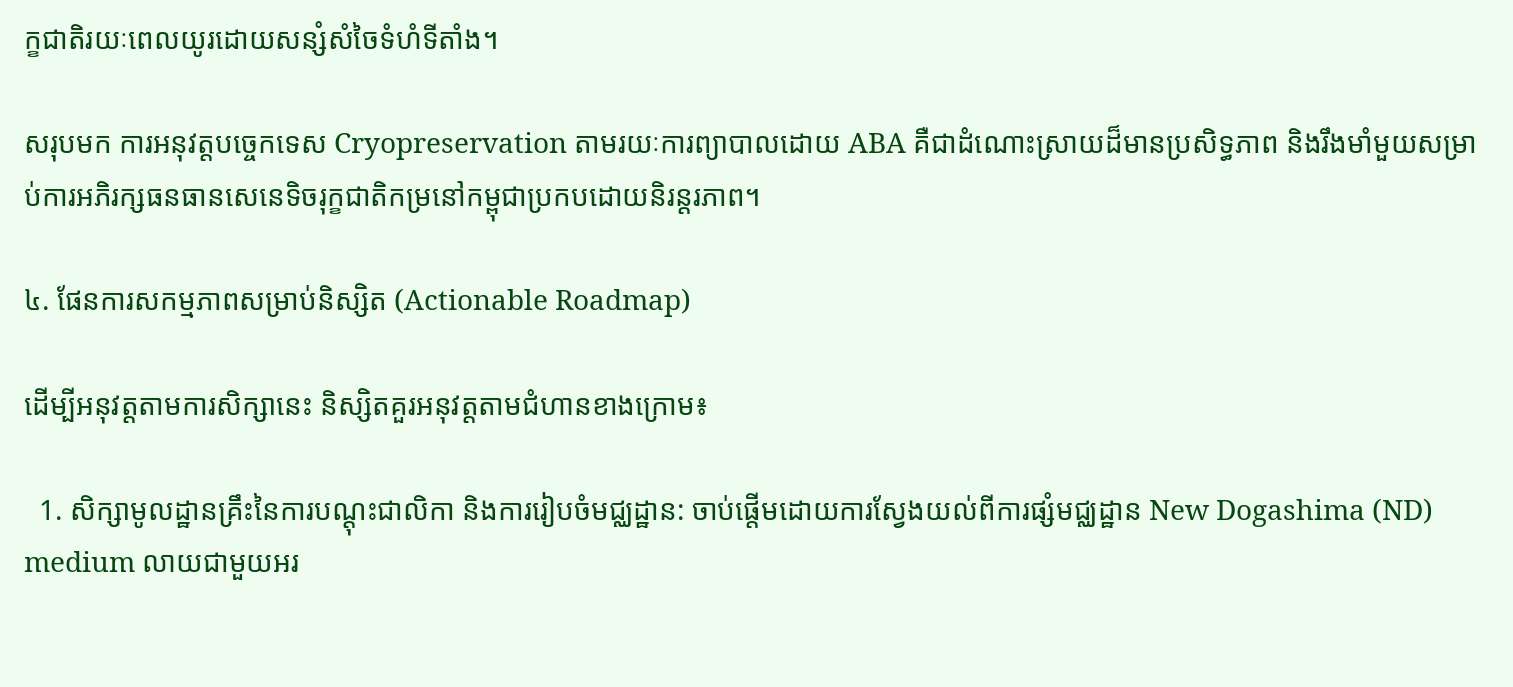ក្ខជាតិរយៈពេលយូរដោយសន្សំសំចៃទំហំទីតាំង។

សរុបមក ការអនុវត្តបច្ចេកទេស Cryopreservation តាមរយៈការព្យាបាលដោយ ABA គឺជាដំណោះស្រាយដ៏មានប្រសិទ្ធភាព និងរឹងមាំមួយសម្រាប់ការអភិរក្សធនធានសេនេទិចរុក្ខជាតិកម្រនៅកម្ពុជាប្រកបដោយនិរន្តរភាព។

៤. ផែនការសកម្មភាពសម្រាប់និស្សិត (Actionable Roadmap)

ដើម្បីអនុវត្តតាមការសិក្សានេះ និស្សិតគួរអនុវត្តតាមជំហានខាងក្រោម៖

  1. សិក្សាមូលដ្ឋានគ្រឹះនៃការបណ្ដុះជាលិកា និងការរៀបចំមជ្ឈដ្ឋាន: ចាប់ផ្តើមដោយការស្វែងយល់ពីការផ្សំមជ្ឈដ្ឋាន New Dogashima (ND) medium លាយជាមួយអរ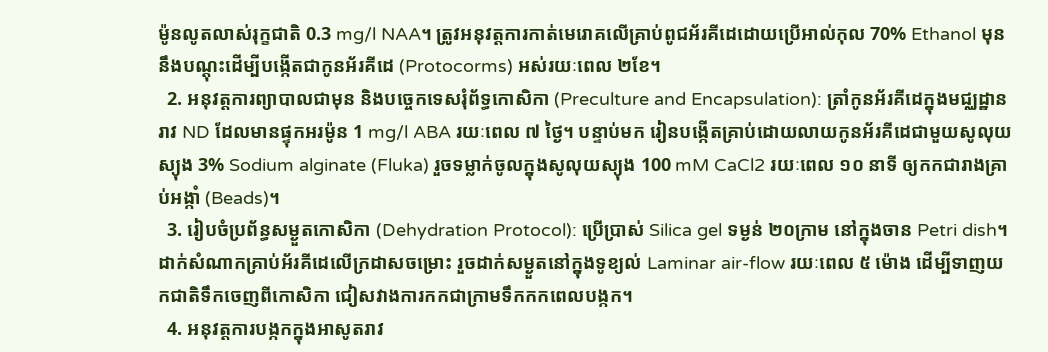ម៉ូនលូតលាស់រុក្ខជាតិ 0.3 mg/l NAA។ ត្រូវអនុវត្តការកាត់មេរោគលើគ្រាប់ពូជអ័រគីដេដោយប្រើអាល់កុល 70% Ethanol មុននឹងបណ្ដុះដើម្បីបង្កើតជាកូនអ័រគីដេ (Protocorms) អស់រយៈពេល ២ខែ។
  2. អនុវត្តការព្យាបាលជាមុន និងបច្ចេកទេសរុំព័ទ្ធកោសិកា (Preculture and Encapsulation): ត្រាំកូនអ័រគីដេក្នុងមជ្ឈដ្ឋានរាវ ND ដែលមានផ្ទុកអរម៉ូន 1 mg/l ABA រយៈពេល ៧ ថ្ងៃ។ បន្ទាប់មក រៀនបង្កើតគ្រាប់ដោយលាយកូនអ័រគីដេជាមួយសូលុយស្យុង 3% Sodium alginate (Fluka) រួចទម្លាក់ចូលក្នុងសូលុយស្យុង 100 mM CaCl2 រយៈពេល ១០ នាទី ឲ្យកកជារាងគ្រាប់អង្កាំ (Beads)។
  3. រៀបចំប្រព័ន្ធសម្ងួតកោសិកា (Dehydration Protocol): ប្រើប្រាស់ Silica gel ទម្ងន់ ២០ក្រាម នៅក្នុងចាន Petri dish។ ដាក់សំណាកគ្រាប់អ័រគីដេលើក្រដាសចម្រោះ រួចដាក់សម្ងួតនៅក្នុងទូខ្យល់ Laminar air-flow រយៈពេល ៥ ម៉ោង ដើម្បីទាញយកជាតិទឹកចេញពីកោសិកា ជៀសវាងការកកជាក្រាមទឹកកកពេលបង្កក។
  4. អនុវត្តការបង្កកក្នុងអាសូតរាវ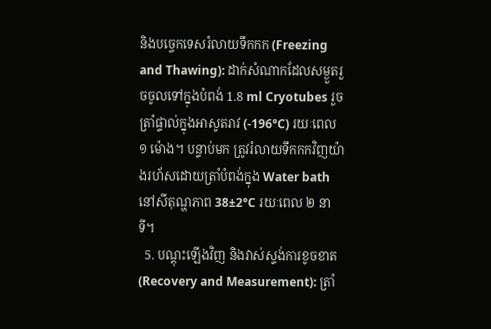និងបច្ចេកទេសរំលាយទឹកកក (Freezing and Thawing): ដាក់សំណាកដែលសម្ងួតរួចចូលទៅក្នុងបំពង់ 1.8 ml Cryotubes រួចត្រាំផ្ទាល់ក្នុងអាសូតរាវ (-196°C) រយៈពេល ១ ម៉ោង។ បន្ទាប់មក ត្រូវរំលាយទឹកកកវិញយ៉ាងរហ័សដោយត្រាំបំពង់ក្នុង Water bath នៅសីតុណ្ហភាព 38±2°C រយៈពេល ២ នាទី។
  5. បណ្ដុះឡើងវិញ និងវាស់ស្ទង់ការខូចខាត (Recovery and Measurement): ត្រាំ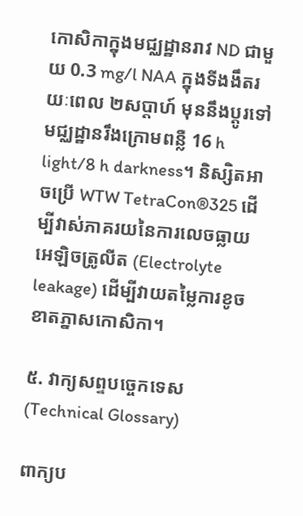កោសិកាក្នុងមជ្ឈដ្ឋានរាវ ND ជាមួយ 0.3 mg/l NAA ក្នុងទីងងឹតរយៈពេល ២សប្តាហ៍ មុននឹងប្តូរទៅមជ្ឈដ្ឋានរឹងក្រោមពន្លឺ 16 h light/8 h darkness។ និស្សិតអាចប្រើ WTW TetraCon®325 ដើម្បីវាស់ភាគរយនៃការលេចធ្លាយអេឡិចត្រូលីត (Electrolyte leakage) ដើម្បីវាយតម្លៃការខូចខាតភ្នាសកោសិកា។

៥. វាក្យសព្ទបច្ចេកទេស (Technical Glossary)

ពាក្យប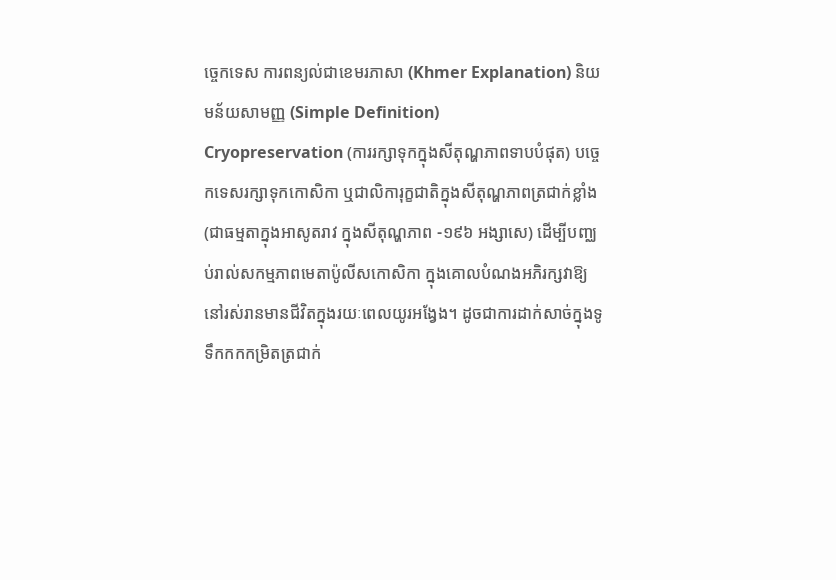ច្ចេកទេស ការពន្យល់ជាខេមរភាសា (Khmer Explanation) និយមន័យសាមញ្ញ (Simple Definition)
Cryopreservation (ការរក្សាទុកក្នុងសីតុណ្ហភាពទាបបំផុត) បច្ចេកទេសរក្សាទុកកោសិកា ឬជាលិការុក្ខជាតិក្នុងសីតុណ្ហភាពត្រជាក់ខ្លាំង (ជាធម្មតាក្នុងអាសូតរាវ ក្នុងសីតុណ្ហភាព -១៩៦ អង្សាសេ) ដើម្បីបញ្ឈប់រាល់សកម្មភាពមេតាប៉ូលីសកោសិកា ក្នុងគោលបំណងអភិរក្សវាឱ្យនៅរស់រានមានជីវិតក្នុងរយៈពេលយូរអង្វែង។ ដូចជាការដាក់សាច់ក្នុងទូទឹកកកកម្រិតត្រជាក់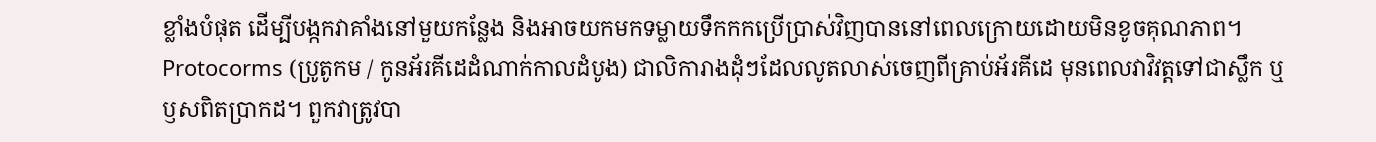ខ្លាំងបំផុត ដើម្បីបង្កកវាគាំងនៅមួយកន្លែង និងអាចយកមកទម្លាយទឹកកកប្រើប្រាស់វិញបាននៅពេលក្រោយដោយមិនខូចគុណភាព។
Protocorms (ប្រូតូកម / កូនអ័រគីដេដំណាក់កាលដំបូង) ជាលិការាងដុំៗដែលលូតលាស់ចេញពីគ្រាប់អ័រគីដេ មុនពេលវាវិវត្តទៅជាស្លឹក ឬឫសពិតប្រាកដ។ ពួកវាត្រូវបា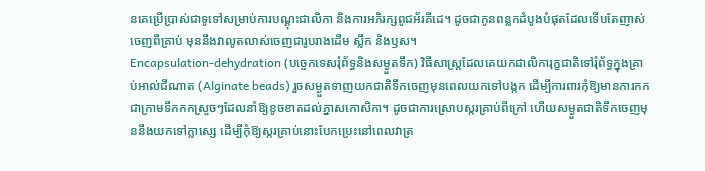នគេប្រើប្រាស់ជាទូទៅសម្រាប់ការបណ្ដុះជាលិកា និងការអភិរក្សពូជអ័រគីដេ។ ដូចជាកូនពន្លកដំបូងបំផុតដែលទើបតែញាស់ចេញពីគ្រាប់ មុននឹងវាលូតលាស់ចេញជារូបរាងដើម ស្លឹក និងឫស។
Encapsulation-dehydration (បច្ចេកទេសរុំព័ទ្ធនិងសម្ងួតទឹក) វិធីសាស្ត្រដែលគេយកជាលិការុក្ខជាតិទៅរុំព័ទ្ធក្នុងគ្រាប់អាល់ជីណាត (Alginate beads) រួចសម្ងួតទាញយកជាតិទឹកចេញមុនពេលយកទៅបង្កក ដើម្បីការពារកុំឱ្យមានការកកជាក្រាមទឹកកកស្រួចៗដែលនាំឱ្យខូចខាតដល់ភ្នាសកោសិកា។ ដូចជាការស្រោបស្ករគ្រាប់ពីក្រៅ ហើយសម្ងួតជាតិទឹកចេញមុននឹងយកទៅក្លាស្សេ ដើម្បីកុំឱ្យស្ករគ្រាប់នោះបែកប្រេះនៅពេលវាត្រ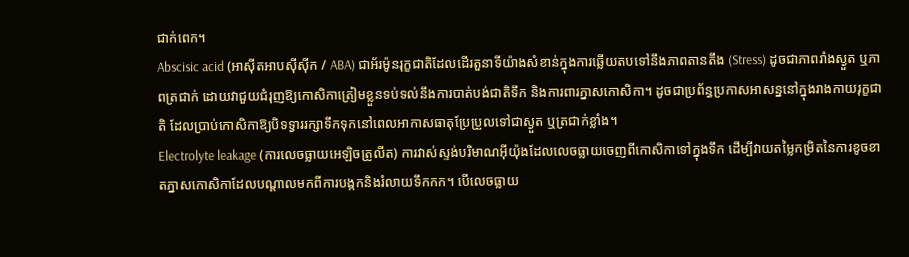ជាក់ពេក។
Abscisic acid (អាស៊ីតអាបស៊ីស៊ីក / ABA) ជាអ័រម៉ូនរុក្ខជាតិដែលដើរតួនាទីយ៉ាងសំខាន់ក្នុងការឆ្លើយតបទៅនឹងភាពតានតឹង (Stress) ដូចជាភាពរាំងស្ងួត ឬភាពត្រជាក់ ដោយវាជួយជំរុញឱ្យកោសិកាត្រៀមខ្លួនទប់ទល់នឹងការបាត់បង់ជាតិទឹក និងការពារភ្នាសកោសិកា។ ដូចជាប្រព័ន្ធប្រកាសអាសន្ននៅក្នុងរាងកាយរុក្ខជាតិ ដែលប្រាប់កោសិកាឱ្យបិទទ្វាររក្សាទឹកទុកនៅពេលអាកាសធាតុប្រែប្រួលទៅជាស្ងួត ឬត្រជាក់ខ្លាំង។
Electrolyte leakage (ការលេចធ្លាយអេឡិចត្រូលីត) ការវាស់ស្ទង់បរិមាណអ៊ីយ៉ុងដែលលេចធ្លាយចេញពីកោសិកាទៅក្នុងទឹក ដើម្បីវាយតម្លៃកម្រិតនៃការខូចខាតភ្នាសកោសិកាដែលបណ្តាលមកពីការបង្កកនិងរំលាយទឹកកក។ បើលេចធ្លាយ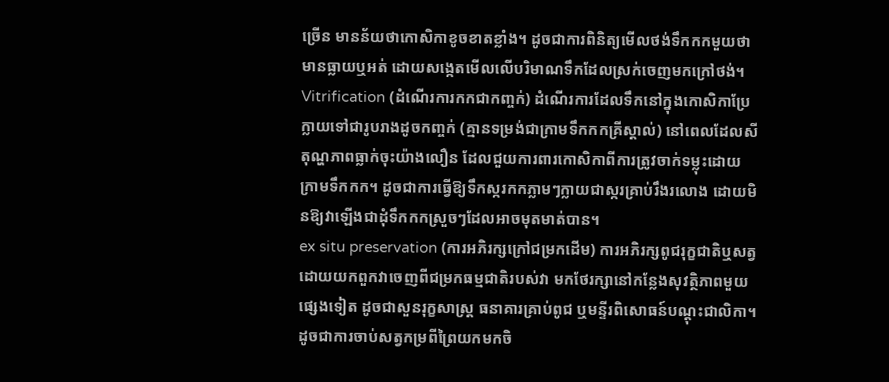ច្រើន មានន័យថាកោសិកាខូចខាតខ្លាំង។ ដូចជាការពិនិត្យមើលថង់ទឹកកកមួយថាមានធ្លាយឬអត់ ដោយសង្កេតមើលលើបរិមាណទឹកដែលស្រក់ចេញមកក្រៅថង់។
Vitrification (ដំណើរការកកជាកញ្ចក់) ដំណើរការដែលទឹកនៅក្នុងកោសិកាប្រែក្លាយទៅជារូបរាងដូចកញ្ចក់ (គ្មានទម្រង់ជាក្រាមទឹកកកគ្រីស្តាល់) នៅពេលដែលសីតុណ្ហភាពធ្លាក់ចុះយ៉ាងលឿន ដែលជួយការពារកោសិកាពីការត្រូវចាក់ទម្លុះដោយក្រាមទឹកកក។ ដូចជាការធ្វើឱ្យទឹកស្ករកកភ្លាមៗក្លាយជាស្ករគ្រាប់រឹងរលោង ដោយមិនឱ្យវាឡើងជាដុំទឹកកកស្រួចៗដែលអាចមុតមាត់បាន។
ex situ preservation (ការអភិរក្សក្រៅជម្រកដើម) ការអភិរក្សពូជរុក្ខជាតិឬសត្វ ដោយយកពួកវាចេញពីជម្រកធម្មជាតិរបស់វា មកថែរក្សានៅកន្លែងសុវត្ថិភាពមួយផ្សេងទៀត ដូចជាសួនរុក្ខសាស្ត្រ ធនាគារគ្រាប់ពូជ ឬមន្ទីរពិសោធន៍បណ្ដុះជាលិកា។ ដូចជាការចាប់សត្វកម្រពីព្រៃយកមកចិ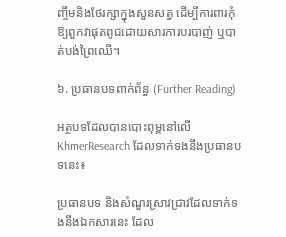ញ្ចឹមនិងថែរក្សាក្នុងសួនសត្វ ដើម្បីការពារកុំឱ្យពួកវាផុតពូជដោយសារការបរបាញ់ ឬបាត់បង់ព្រៃឈើ។

៦. ប្រធានបទពាក់ព័ន្ធ (Further Reading)

អត្ថបទដែលបានបោះពុម្ពនៅលើ KhmerResearch ដែលទាក់ទងនឹងប្រធានបទនេះ៖

ប្រធានបទ និងសំណួរស្រាវជ្រាវដែលទាក់ទងនឹងឯកសារនេះ ដែល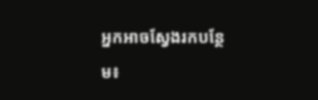អ្នកអាចស្វែងរកបន្ថែម៖